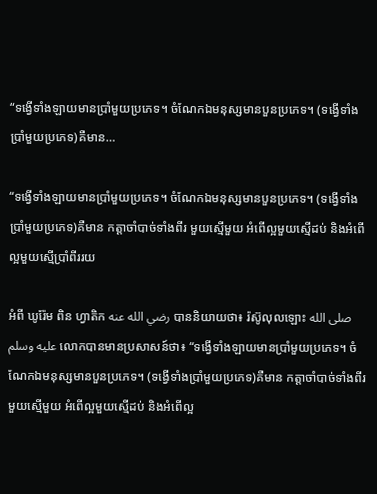“ទង្វើទាំងឡាយមានប្រាំមួយប្រភេទ។ ចំណែកឯមនុស្សមានបួនប្រភេទ។ (ទង្វើទាំងប្រាំមួយប្រភេទ)គឺមាន…

“ទង្វើទាំងឡាយមានប្រាំមួយប្រភេទ។ ចំណែកឯមនុស្សមានបួនប្រភេទ។ (ទង្វើទាំងប្រាំមួយប្រភេទ)គឺមាន កត្តាចាំបាច់ទាំងពីរ មួយស្មើមួយ អំពើល្អមួយស្មើដប់ និងអំពើល្អមួយស្មើប្រាំពីររយ

អំពី ឃូរ៉ែម ពិន ហ្វាតិក رضي الله عنه បាននិយាយថា៖ រ៉ស៊ូលុលឡោះ صلى الله عليه وسلم លោកបានមានប្រសាសន៍ថា៖ “ទង្វើទាំងឡាយមានប្រាំមួយប្រភេទ។ ចំណែកឯមនុស្សមានបួនប្រភេទ។ (ទង្វើទាំងប្រាំមួយប្រភេទ)គឺមាន កត្តាចាំបាច់ទាំងពីរ មួយស្មើមួយ អំពើល្អមួយស្មើដប់ និងអំពើល្អ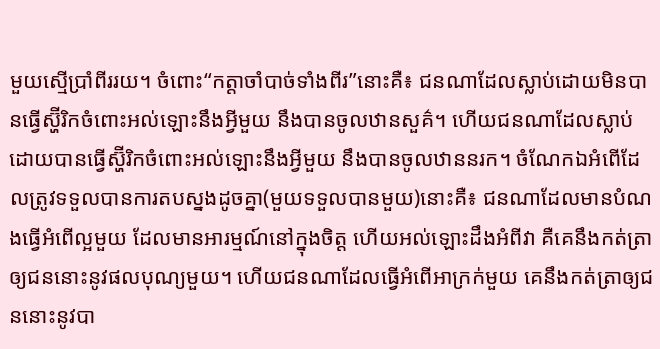មួយស្មើប្រាំពីររយ។ ចំពោះ“កត្តាចាំបាច់ទាំងពីរ”នោះគឺ៖ ជនណាដែលស្លាប់ដោយមិនបានធ្វើស្ហ៊ីរិកចំពោះអល់ឡោះនឹងអ្វីមួយ នឹងបានចូលឋានសួគ៌។ ហើយជនណាដែលស្លាប់ដោយបានធ្វើស្ហ៊ីរិកចំពោះអល់ឡោះនឹងអ្វីមួយ នឹងបានចូលឋាននរក។ ចំណែកឯអំពើដែលត្រូវទទួលបានការតបស្នងដូចគ្នា(មួយទទួលបានមួយ)នោះគឺ៖ ជនណាដែលមានបំណងធ្វើអំពើល្អមួយ ដែលមានអារម្មណ៍នៅក្នុងចិត្ត ហើយអល់ឡោះដឹងអំពីវា គឺគេនឹងកត់ត្រាឲ្យជននោះនូវផលបុណ្យមួយ។ ហើយជនណាដែលធ្វើអំពើអាក្រក់មួយ គេនឹងកត់ត្រាឲ្យជននោះនូវបា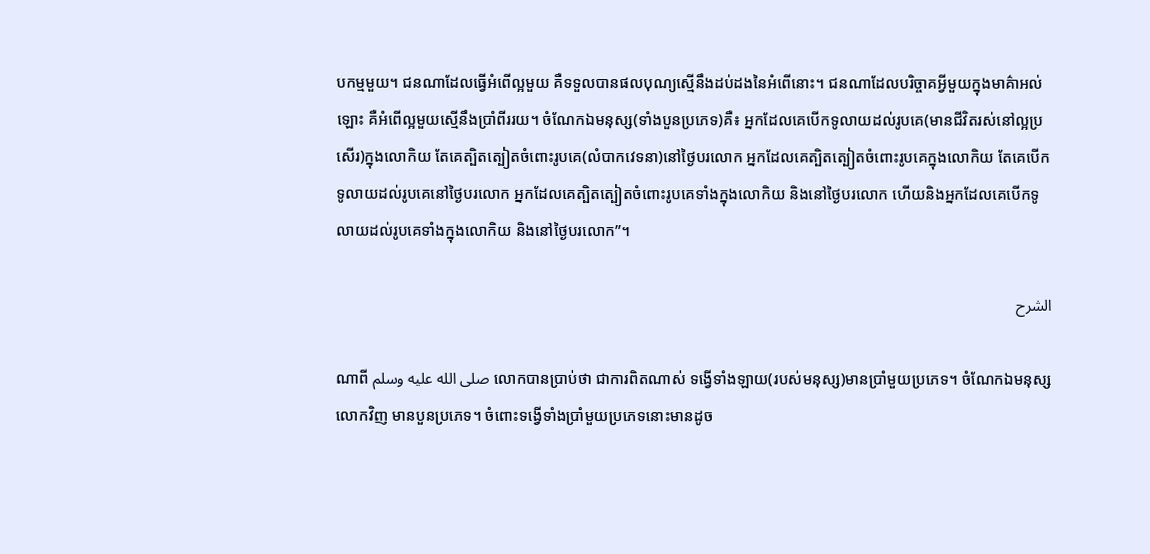បកម្មមួយ។ ជនណាដែលធ្វើអំពើល្អមួយ គឺទទួលបានផលបុណ្យស្មើនឹងដប់ដងនៃអំពើនោះ។ ជនណាដែលបរិច្ចាគអ្វីមួយក្នុងមាគ៌ាអល់ឡោះ គឺអំពើល្អមួយស្មើនឹងប្រាំពីររយ។ ចំណែកឯមនុស្ស(ទាំងបួនប្រភេទ)គឺ៖ អ្នកដែលគេបើកទូលាយដល់រូបគេ(មានជីវិតរស់នៅល្អប្រសើរ)ក្នុងលោកិយ តែគេត្បិតត្បៀតចំពោះរូបគេ(លំបាកវេទនា)នៅថ្ងៃបរលោក អ្នកដែលគេត្បិតត្បៀតចំពោះរូបគេក្នុងលោកិយ តែគេបើកទូលាយដល់រូបគេនៅថ្ងៃបរលោក អ្នកដែលគេត្បិតត្បៀតចំពោះរូបគេទាំងក្នុងលោកិយ និងនៅថ្ងៃបរលោក ហើយនិងអ្នកដែលគេបើកទូលាយដល់រូបគេទាំងក្នុងលោកិយ និងនៅថ្ងៃបរលោក”។

الشرح

ណាពី صلى الله عليه وسلم លោកបានប្រាប់ថា ជាការពិតណាស់ ទង្វើទាំងឡាយ(របស់មនុស្ស)មានប្រាំមួយប្រភេទ។ ចំណែកឯមនុស្សលោកវិញ មានបួនប្រភេទ។ ចំពោះទង្វើទាំងប្រាំមួយប្រភេទនោះមានដូច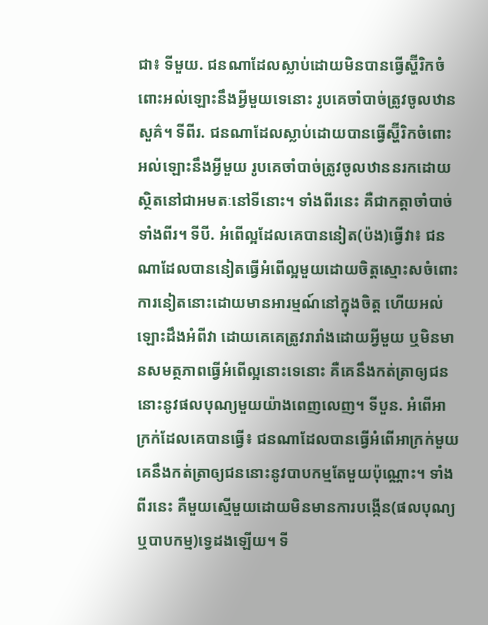ជា៖ ទីមួយ. ជនណាដែលស្លាប់ដោយមិនបានធ្វើស្ហ៊ីរិកចំពោះអល់ឡោះនឹងអ្វីមួយទេនោះ រូបគេចាំបាច់ត្រូវចូលឋានសួគ៌។ ទីពីរ. ជនណាដែលស្លាប់ដោយបានធ្វើស្ហ៊ីរិកចំពោះអល់ឡោះនឹងអ្វីមួយ រូបគេចាំបាច់ត្រូវចូលឋាននរកដោយស្ថិតនៅជាអមតៈនៅទីនោះ។ ទាំងពីរនេះ គឺជាកត្តាចាំបាច់ទាំងពីរ។ ទីបី. អំពើល្អដែលគេបាននៀត(ប៉ង)ធ្វើវា៖ ជនណាដែលបាននៀតធ្វើអំពើល្អមួយដោយចិត្តស្មោះសចំពោះការនៀតនោះដោយមានអារម្មណ៍នៅក្នុងចិត្ត ហើយអល់ឡោះដឹងអំពីវា ដោយគេគេត្រូវរារាំងដោយអ្វីមួយ ឬមិនមានសមត្ថភាពធ្វើអំពើល្អនោះទេនោះ គឺគេនឹងកត់ត្រាឲ្យជននោះនូវផលបុណ្យមួយយ៉ាងពេញលេញ។ ទីបួន. អំពើអាក្រក់ដែលគេបានធ្វើ៖ ជនណាដែលបានធ្វើអំពើអាក្រក់មួយ គេនឹងកត់ត្រាឲ្យជននោះនូវបាបកម្មតែមួយប៉ុណ្ណោះ។ ទាំងពីរនេះ គឺមួយស្មើមួយដោយមិនមានការបង្កើន(ផលបុណ្យឬបាបកម្ម)ទ្វេដងឡើយ។ ទី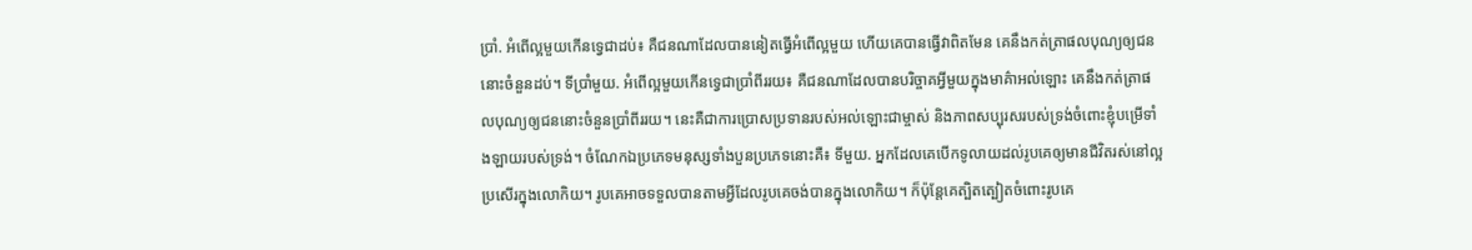ប្រាំ. អំពើល្អមួយកើនទ្វេជាដប់៖ គឺជនណាដែលបាននៀតធ្វើអំពើល្អមួយ ហើយគេបានធ្វើវាពិតមែន គេនឹងកត់ត្រាផលបុណ្យឲ្យជននោះចំនួនដប់។ ទីប្រាំមួយ. អំពើល្អមួយកើនទ្វេជាប្រាំពីររយ៖ គឺជនណាដែលបានបរិច្ចាគអ្វីមួយក្នុងមាគ៌ាអល់ឡោះ គេនឹងកត់ត្រាផលបុណ្យឲ្យជននោះចំនួនប្រាំពីររយ។ នេះគឺជាការប្រោសប្រទានរបស់អល់ឡោះជាម្ចាស់ និងភាពសប្បុរសរបស់ទ្រង់ចំពោះខ្ញុំបម្រើទាំងឡាយរបស់ទ្រង់។ ចំណែកឯប្រភេទមនុស្សទាំងបួនប្រភេទនោះគឺ៖ ទីមួយ. អ្នកដែលគេបើកទូលាយដល់រូបគេឲ្យមានជីវិតរស់នៅល្អប្រសើរក្នុងលោកិយ។ រូបគេអាចទទួលបានតាមអ្វីដែលរូបគេចង់បានក្នុងលោកិយ។ ក៏ប៉ុន្តែគេត្បិតត្បៀតចំពោះរូបគេ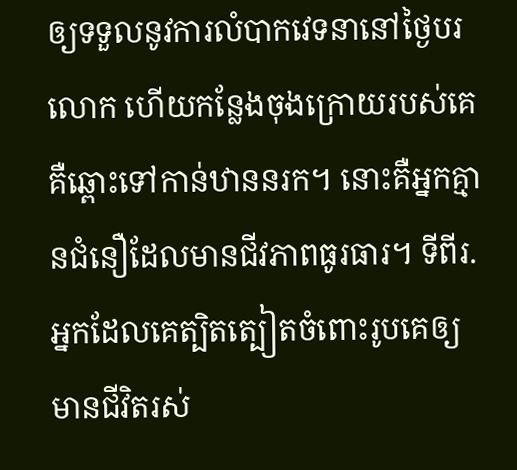ឲ្យទទួលនូវការលំបាកវេទនានៅថ្ងៃបរលោក ហើយកន្លែងចុងក្រោយរបស់គេ គឺឆ្ពោះទៅកាន់ឋាននរក។ នោះគឺអ្នកគ្មានជំនឿដែលមានជីវភាពធូរធារ។ ទីពីរ. អ្នកដែលគេត្បិតត្បៀតចំពោះរូបគេឲ្យមានជីវិតរស់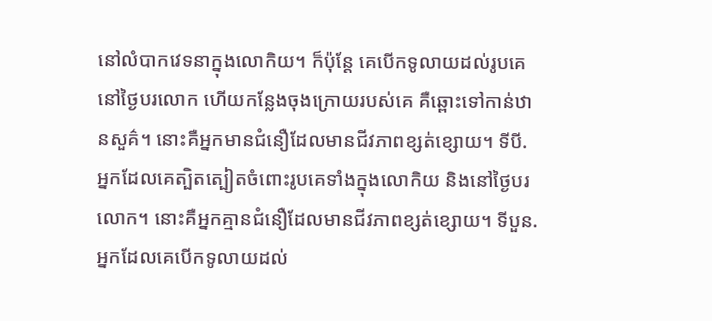នៅលំបាកវេទនាក្នុងលោកិយ។ ក៏ប៉ុន្តែ គេបើកទូលាយដល់រូបគេនៅថ្ងៃបរលោក ហើយកន្លែងចុងក្រោយរបស់គេ គឺឆ្ពោះទៅកាន់ឋានសួគ៌។ នោះគឺអ្នកមានជំនឿដែលមានជីវភាពខ្សត់ខ្សោយ។ ទីបី. អ្នកដែលគេត្បិតត្បៀតចំពោះរូបគេទាំងក្នុងលោកិយ និងនៅថ្ងៃបរលោក។ នោះគឺអ្នកគ្មានជំនឿដែលមានជីវភាពខ្សត់ខ្សោយ។ ទីបួន. អ្នកដែលគេបើកទូលាយដល់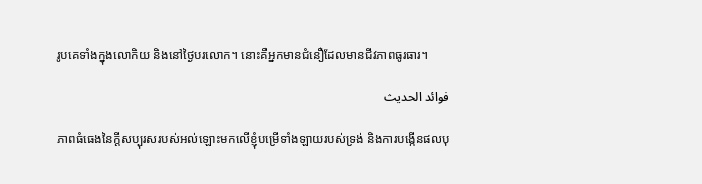រូបគេទាំងក្នុងលោកិយ និងនៅថ្ងៃបរលោក។ នោះគឺអ្នកមានជំនឿដែលមានជីវភាពធូរធារ។

فوائد الحديث

ភាពធំធេងនៃក្តីសប្បុរសរបស់អល់ឡោះមកលើខ្ញុំបម្រើទាំងឡាយរបស់ទ្រង់ និងការបង្កើនផលបុ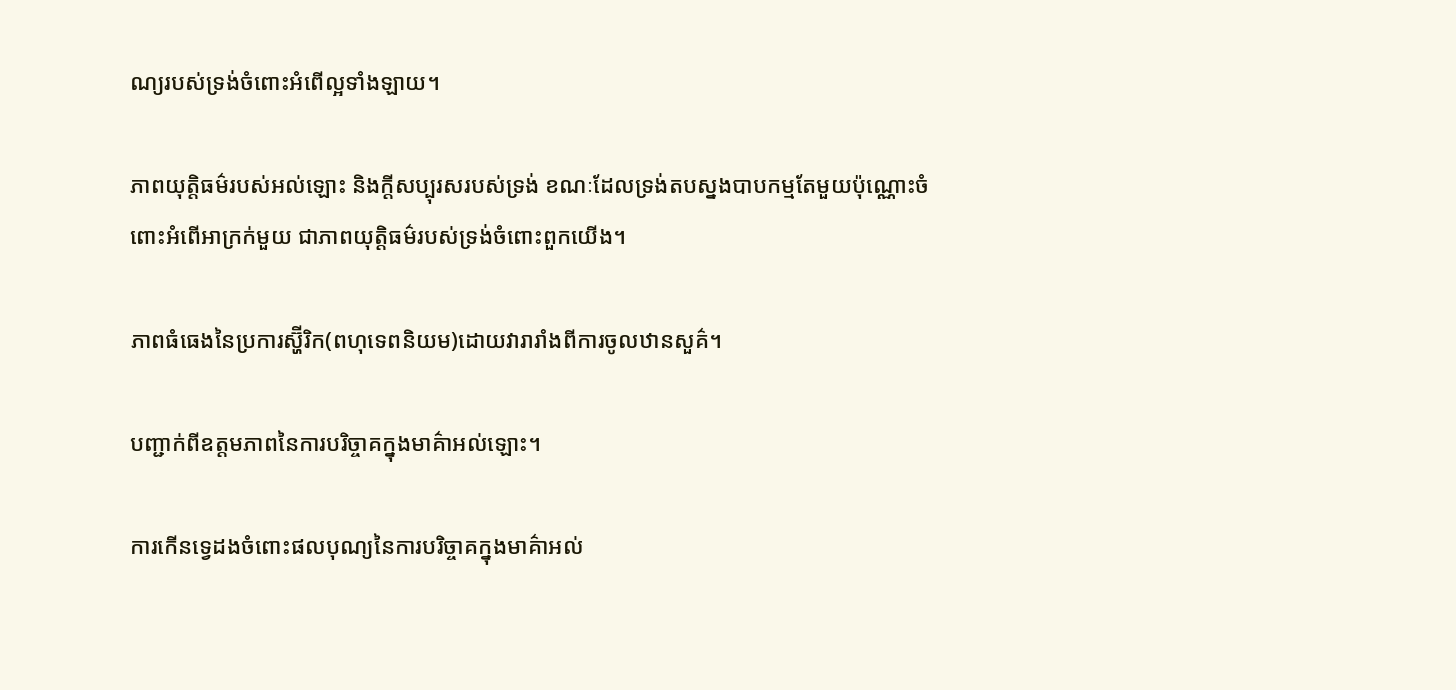ណ្យរបស់ទ្រង់ចំពោះអំពើល្អទាំងឡាយ។

ភាពយុត្តិធម៌របស់អល់ឡោះ និងក្តីសប្បុរសរបស់ទ្រង់ ខណៈដែលទ្រង់តបស្នងបាបកម្មតែមួយប៉ុណ្ណោះចំពោះអំពើអាក្រក់មួយ ជាភាពយុត្តិធម៌របស់ទ្រង់ចំពោះពួកយើង។

ភាពធំធេងនៃប្រការស្ហ៊ីរិក(ពហុទេពនិយម)ដោយវារារាំងពីការចូលឋានសួគ៌។

បញ្ជាក់ពីឧត្តមភាពនៃការបរិច្ចាគក្នុងមាគ៌ាអល់ឡោះ។

ការកើនទ្វេដងចំពោះផលបុណ្យនៃការបរិច្ចាគក្នុងមាគ៌ាអល់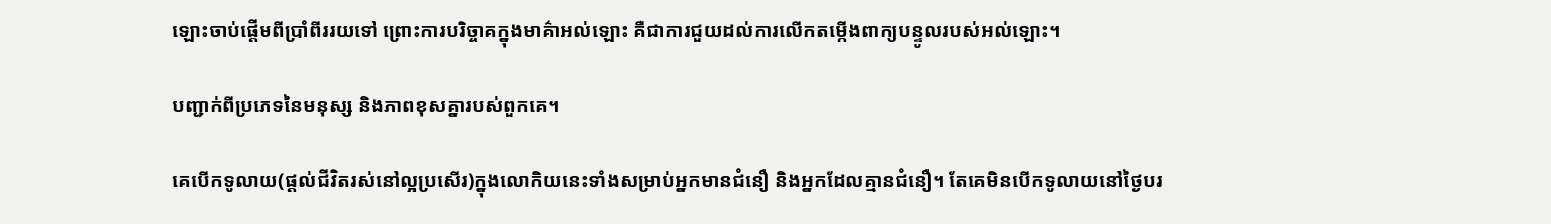ឡោះចាប់ផ្តើមពីប្រាំពីររយទៅ ព្រោះការបរិច្ចាគក្នុងមាគ៌ាអល់ឡោះ គឺជាការជួយដល់ការលើកតម្កើងពាក្យបន្ទូលរបស់អល់ឡោះ។

បញ្ជាក់ពីប្រភេទនៃមនុស្ស និងភាពខុសគ្នារបស់ពួកគេ។

គេបើកទូលាយ(ផ្តល់ជីវិតរស់នៅល្អប្រសើរ)ក្នុងលោកិយនេះទាំងសម្រាប់អ្នកមានជំនឿ និងអ្នកដែលគ្មានជំនឿ។ តែគេមិនបើកទូលាយនៅថ្ងៃបរ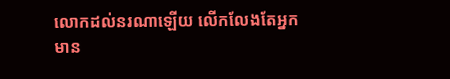លោកដល់នរណាឡើយ លើកលែងតែអ្នកមាន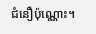ជំនឿប៉ុណ្ណោះ។